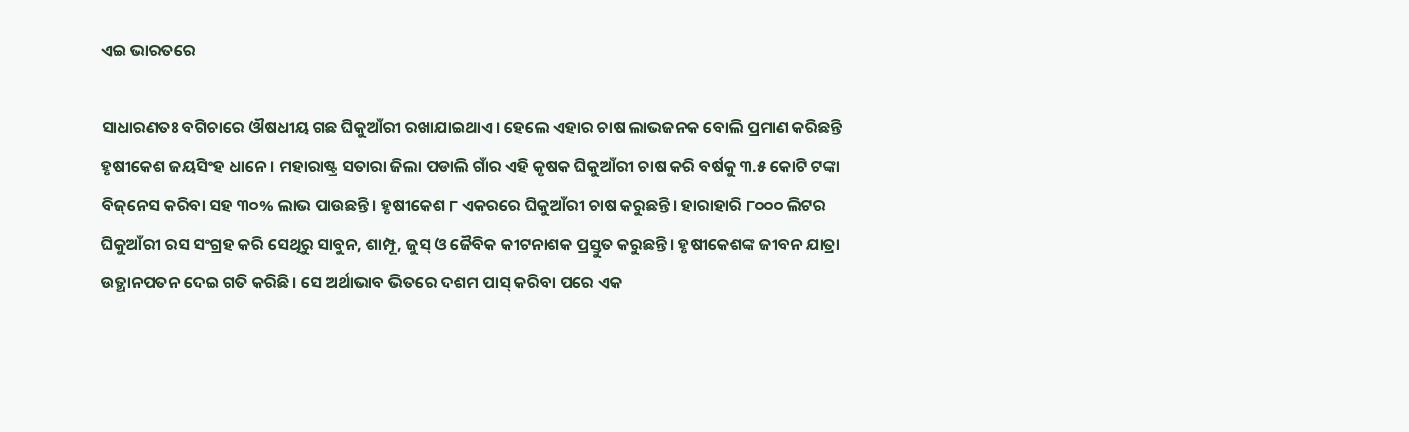ଏଇ ଭାରତରେ

ସାଧାରଣତଃ ବଗିଚାରେ ଔଷଧୀୟ ଗଛ ଘିକୁଆଁରୀ ରଖାଯାଇଥାଏ। ହେଲେ ଏହାର ଚାଷ ଲାଭଜନକ ବୋଲି ପ୍ରମାଣ କରିଛନ୍ତି ହୃଷୀକେଶ ଜୟସିଂହ ଧାନେ । ମହାରାଷ୍ଟ୍ର ସତାରା ଜିଲା ପଡାଲି ଗାଁର ଏହି କୃଷକ ଘିକୁଆଁରୀ ଚାଷ କରି ବର୍ଷକୁ ୩.୫ କୋଟି ଟଙ୍କା ବିଜ୍‌ନେସ କରିବା ସହ ୩୦% ଲାଭ ପାଉଛନ୍ତି। ହୃଷୀକେଶ ୮ ଏକରରେ ଘିକୁଆଁରୀ ଚାଷ କରୁଛନ୍ତି। ହାରାହାରି ୮୦୦୦ ଲିଟର ଘିକୁଆଁରୀ ରସ ସଂଗ୍ରହ କରି ସେଥିରୁ ସାବୁନ, ଶାମ୍ପୂ, ଜୁସ୍‌ ଓ ଜୈବିକ କୀଟନାଶକ ପ୍ରସ୍ତୁତ କରୁଛନ୍ତି। ହୃଷୀକେଶଙ୍କ ଜୀବନ ଯାତ୍ରା ଉତ୍ଥାନପତନ ଦେଇ ଗତି କରିଛି। ସେ ଅର୍ଥାଭାବ ଭିତରେ ଦଶମ ପାସ୍‌ କରିବା ପରେ ଏକ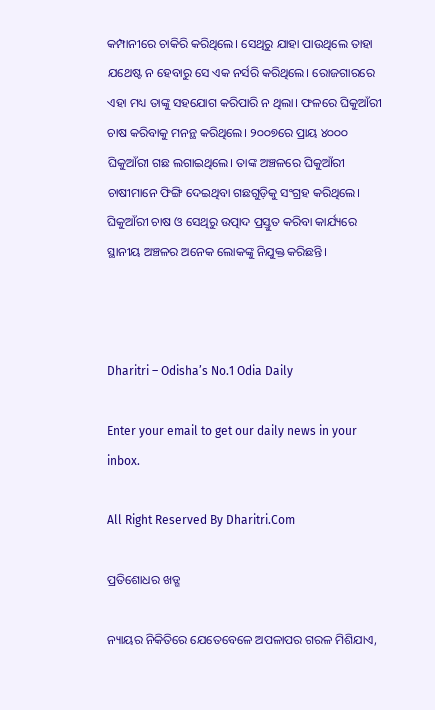କମ୍ପାନୀରେ ଚାକିରି କରିଥିଲେ। ସେଥିରୁ ଯାହା ପାଉଥିଲେ ତାହା ଯଥେଷ୍ଟ ନ ହେବାରୁ ସେ ଏକ ନର୍ସରି କରିଥିଲେ। ରୋଜଗାରରେ ଏହା ମଧ୍ୟ ତାଙ୍କୁ ସହଯୋଗ କରିପାରି ନ ଥିଲା। ଫଳରେ ଘିକୁଆଁରୀ ଚାଷ କରିବାକୁ ମନନ୍ଥ କରିଥିଲେ। ୨୦୦୭ରେ ପ୍ରାୟ ୪୦୦୦ ଘିକୁଆଁରୀ ଗଛ ଲଗାଇଥିଲେ। ତାଙ୍କ ଅଞ୍ଚଳରେ ଘିକୁଆଁରୀ ଚାଷୀମାନେ ଫିଙ୍ଗି ଦେଇଥିବା ଗଛଗୁଡ଼ିକୁ ସଂଗ୍ରହ କରିଥିଲେ। ଘିକୁଆଁରୀ ଚାଷ ଓ ସେଥିରୁ ଉତ୍ପାଦ ପ୍ରସ୍ତୁତ କରିବା କାର୍ଯ୍ୟରେ ସ୍ଥାନୀୟ ଅଞ୍ଚଳର ଅନେକ ଲୋକଙ୍କୁ ନିଯୁକ୍ତ କରିଛନ୍ତି।



Dharitri – Odisha’s No.1 Odia Daily

Enter your email to get our daily news in your inbox.

All Right Reserved By Dharitri.Com

ପ୍ରତିଶୋଧର ଖଡ୍ଗ

ନ୍ୟାୟର ନିକିତିରେ ଯେତେବେଳେ ଅପଳାପର ଗରଳ ମିଶିଯାଏ,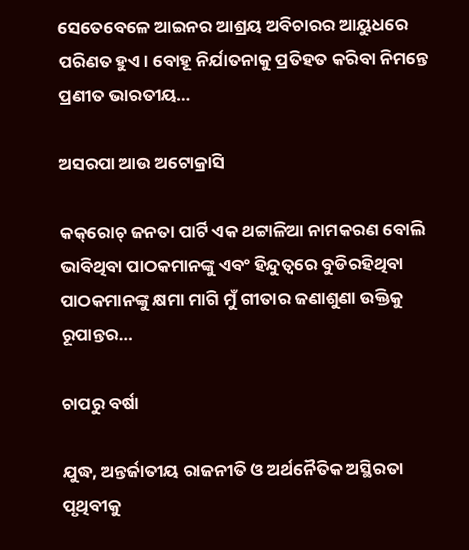ସେତେବେଳେ ଆଇନର ଆଶ୍ରୟ ଅବିଚାରର ଆୟୁଧରେ ପରିଣତ ହୁଏ। ବୋହୂ ନିର୍ଯାତନାକୁ ପ୍ରତିହତ କରିବା ନିମନ୍ତେ ପ୍ରଣୀତ ଭାରତୀୟ…

ଅସରପା ଆଉ ଅଟୋକ୍ରାସି

କକ୍‌ରୋଚ୍‌ ଜନତା ପାର୍ଟି ଏକ ଥଟ୍ଟାଳିଆ ନାମକରଣ ବୋଲି ଭାବିଥିବା ପାଠକମାନଙ୍କୁ ଏବଂ ହିନ୍ଦୁତ୍ୱରେ ବୁଡିରହିଥିବା ପାଠକମାନଙ୍କୁ କ୍ଷମା ମାଗି ମୁଁ ଗୀତାର ଜଣାଶୁଣା ଉକ୍ତିକୁ ରୂପାନ୍ତର…

ଚାପରୁ ବର୍ଷା

ଯୁଦ୍ଧ, ଅନ୍ତର୍ଜାତୀୟ ରାଜନୀତି ଓ ଅର୍ଥନୈତିକ ଅସ୍ଥିରତା ପୃଥିବୀକୁ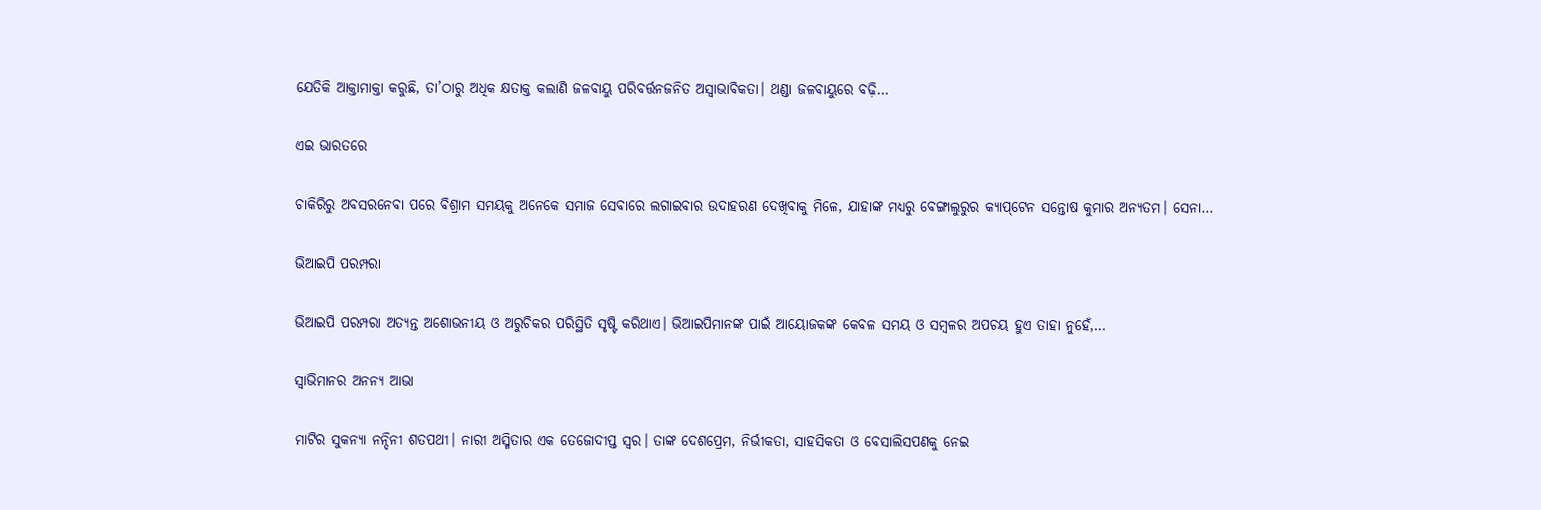ଯେତିକି ଆକ୍ତାମାକ୍ତା କରୁଛି, ତା’ଠାରୁ ଅଧିକ କ୍ଷତାକ୍ତ କଲାଣି ଜଳବାୟୁ ପରିବର୍ତ୍ତନଜନିତ ଅସ୍ବାଭାବିକତା। ଥଣ୍ଡା ଜଳବାୟୁରେ ବଢ଼ି…

ଏଇ ଭାରତରେ

ଚାକିରିରୁ ଅବସରନେବା ପରେ ବିଶ୍ରାମ ସମୟକୁ ଅନେକେ ସମାଜ ସେବାରେ ଲଗାଇବାର ଉଦାହରଣ ଦେଖିବାକୁ ମିଳେ, ଯାହାଙ୍କ ମଧ୍ୟରୁ ବେଙ୍ଗାଲୁରୁର କ୍ୟାପ୍‌ଟେନ ସନ୍ତୋଷ କୁମାର ଅନ୍ୟତମ। ସେନା…

ଭିଆଇପି ପରମ୍ପରା

ଭିଆଇପି ପରମ୍ପରା ଅତ୍ୟନ୍ତ ଅଶୋଭନୀୟ ଓ ଅରୁଚିକର ପରିସ୍ଥିତି ସୃଷ୍ଟି କରିଥାଏ। ଭିଆଇପିମାନଙ୍କ ପାଇଁ ଆୟୋଜକଙ୍କ କେବଳ ସମୟ ଓ ସମ୍ବଳର ଅପଚୟ ହୁଏ ତାହା ନୁହେଁ,…

ସ୍ବାଭିମାନର ଅନନ୍ୟ ଆଭା

ମାଟିର ସୁକନ୍ୟା ନନ୍ଦିନୀ ଶତପଥୀ। ନାରୀ ଅସ୍ମିତାର ଏକ ତେଜୋଦୀପ୍ତ ସ୍ବର। ତାଙ୍କ ଦେଶପ୍ରେମ, ନିର୍ଭୀକତା, ସାହସିକତା ଓ ବେସାଲିସପଣକୁ ନେଇ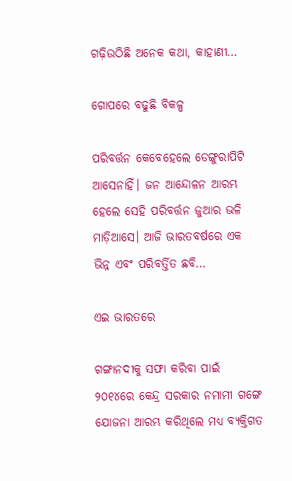ଗଢ଼ିଉଠିଛି ଅନେକ କଥା, କାହାଣୀ…

ଗୋପରେ ବଢୁଛି ବିକଳ୍ପ

ପରିବର୍ତ୍ତନ କେବେହେଲେ ଡେଙ୍ଗୁରାପିଟି ଆସେନାହିଁ। ଜନ ଆନ୍ଦୋଳନ ଆରମ୍ଭ ହେଲେ ସେହି ପରିବର୍ତ୍ତନ ଜୁଆର ଭଳି ମାଡ଼ିଆସେ। ଆଜି ଭାରତବର୍ଷରେ ଏକ ଭିନ୍ନ ଏବଂ ପରିବର୍ତ୍ତିତ ଛବି…

ଏଇ ଭାରତରେ

ଗଙ୍ଗାନଦୀକୁ ସଫା କରିବା ପାଇଁ ୨୦୧୪ରେ କେନ୍ଦ୍ର ସରକାର ନମାମୀ ଗଙ୍ଗେ ଯୋଜନା ଆରମ୍ଭ କରିଥିଲେ ମଧ୍ୟ ବ୍ୟକ୍ତିଗତ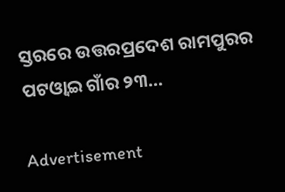ସ୍ତରରେ ଉତ୍ତରପ୍ରଦେଶ ରାମପୁରର ପଟଓ୍ବାଇ ଗାଁର ୨୩…

Advertisement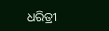ଧରିତ୍ରୀ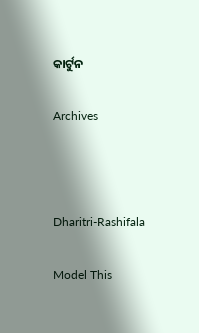କାର୍ଟୁନ

Archives



Dharitri-Rashifala

Model This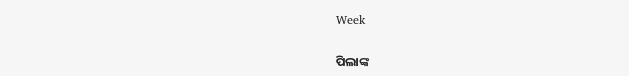Week

ପିଲାଙ୍କ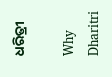ଧରିତ୍ରୀ

Why Dharitri